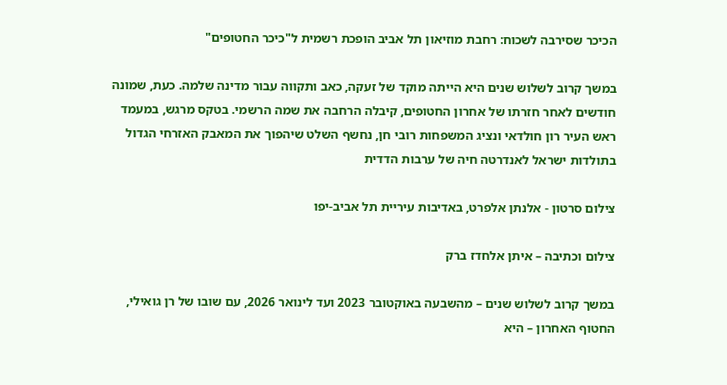הכיכר שסירבה לשכוח: רחבת מוזיאון תל אביב הופכת רשמית ל"כיכר החטופים"

במשך קרוב לשלוש שנים היא הייתה מוקד של זעקה, כאב ותקווה עבור מדינה שלמה. כעת, שמונה חודשים לאחר חזרתו של אחרון החטופים, קיבלה הרחבה את שמה הרשמי. בטקס מרגש, במעמד ראש העיר רון חולדאי ונציג המשפחות רובי חן, נחשף השלט שיהפוך את המאבק האזרחי הגדול בתולדות ישראל לאנדרטה חיה של ערבות הדדית

צילום סרטון - אלנתן אלפרט, באדיבות עיריית תל אביב-יפו

צילום וכתיבה – איתן אלחדז ברק

במשך קרוב לשלוש שנים – מהשבעה באוקטובר 2023 ועד לינואר 2026, עם שובו של רן גואילי, החטוף האחרון – היא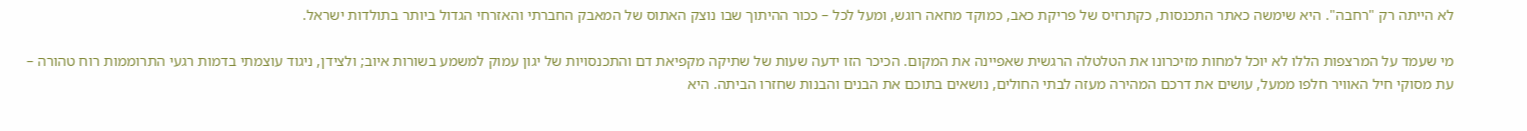לא הייתה רק "רחבה". היא שימשה כאתר התכנסות, כקתרזיס של פריקת כאב, כמוקד מחאה רוגש, ומעל לכל – ככור ההיתוך שבו נוצק האתוס של המאבק החברתי והאזרחי הגדול ביותר בתולדות ישראל.

מי שעמד על המרצפות הללו לא יוכל למחות מזיכרונו את הטלטלה הרגשית שאפיינה את המקום. הכיכר הזו ידעה שעות של שתיקה מקפיאת דם והתכנסויות של יגון עמוק למשמע בשורות איוב; ולצידן, ניגוד עוצמתי בדמות רגעי התרוממות רוח טהורה – עת מסוקי חיל האוויר חלפו ממעל, עושים את דרכם המהירה מעזה לבתי החולים, נושאים בתוכם את הבנים והבנות שחזרו הביתה. היא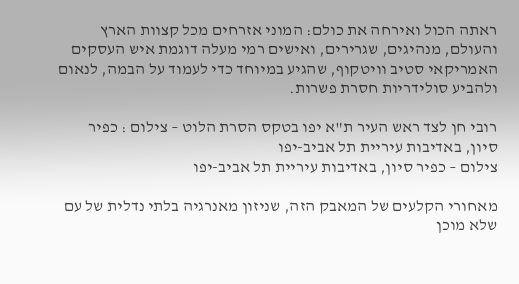ראתה הכול ואירחה את כולם: המוני אזרחים מכל קצוות הארץ והעולם, מנהיגים, שגרירים, ואישים רמי מעלה דוגמת איש העסקים האמריקאי סטיב וויטקוף, שהגיע במיוחד כדי לעמוד על הבמה, לנאום ולהביע סולידריות חסרת פשרות.

רובי חן לצד ראש העיר ת"א יפו בטקס הסרת הלוט – צילום : כפיר סיון, באדיבות עיריית תל אביב-יפו
צילום – כפיר סיון, באדיבות עיריית תל אביב-יפו

מאחורי הקלעים של המאבק הזה, שניזון מאנרגיה בלתי נדלית של עם שלא מוכן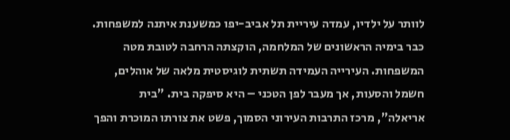לוותר על ילדיו, עמדה עיריית תל אביב-יפו כמשענת איתנה למשפחות. כבר בימיה הראשונים של המלחמה, הוקצתה הרחבה לטובת מטה המשפחות. העירייה העמידה תשתית לוגיסטית מלאה של אוהלים, חשמל והסעות, אך מעבר לפן הטכני – היא סיפקה בית. "בית אריאלה", מרכז התרבות העירוני הסמוך, פשט את צורתו המוכרת והפך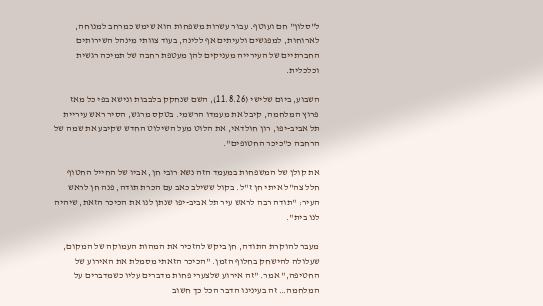ל"סלון" חם ועוטף. עבור עשרות משפחות הוא שימש כמרחב למנוחה, לארוחות, למפגשים ולעיתים אף ללינה, בעוד צוותי מינהל השירותים החברתיים של העירייה מעניקים להן מעטפת רחבה של תמיכה רגשית וכלכלית.

השבוע, ביום שלישי (11.8.26), השם שנחקק בלבבות ונישא בפי כל מאז פרוץ המלחמה, קיבל את מעמדו הרשמי. בטקס מרגש, הסיר ראש עיריית תל אביב-יפו, רון חולדאי, את הלוט מעל השילוט החדש שקיבע את שמה של הרחבה כ"כיכר החטופים".

את קולן של המשפחות במעמד הזה נשא רובי חן, אביו של החייל החטוף חלל צה"ל איתי חן ז"ל. בקול ששילב כאב עם הכרת תודה, פנה חן לראש העיר: "תודה רבה לראש עיר תל אביב-יפו שנתן לנו את הכיכר הזאת, שיהיה לנו בית".

מעבר להוקרת התודה, חן ביקש להזכיר את המהות העמוקה של המקום, שעלולה להישחק בחלוף הזמן. "הכיכר הזאתי מסמלת את האירוע של החטיפה," אמר. "זה אירוע שלצערי פחות מדברים עליו כשמדברים על המלחמה… זה בעינינו הדבר הכל כך חשוב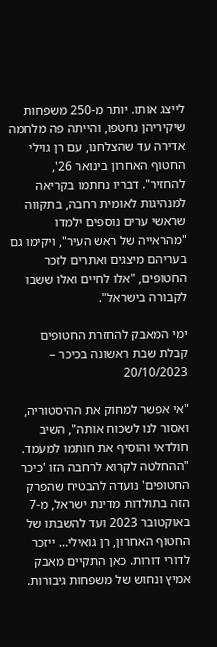לייצג אותו. יותר מ-250 משפחות שיקיריהן נחטפו, והייתה פה מלחמה אדירה עד שהצלחנו, עם רן גוילי החטוף האחרון בינואר 26', להחזיר". דבריו נחתמו בקריאה למנהיגות לאומית רחבה, בתקווה שראשי ערים נוספים ילמדו "מהראייה של ראש העיר", ויקימו גם בעריהם מיצגים ואתרים לזכר החטופים, "אלו לחיים ואלו ששבו לקבורה בישראל".

ימי המאבק להחזרת החטופים
קבלת שבת ראשונה בכיכר – 20/10/2023

"אי אפשר למחוק את ההיסטוריה, ואסור לנו לשכוח אותה", השיב חולדאי והוסיף את חותמו למעמד. "ההחלטה לקרוא לרחבה הזו 'כיכר החטופים' נועדה להבטיח שהפרק הזה בתולדות מדינת ישראל, מ-7 באוקטובר 2023 ועד להשבתו של החטוף האחרון, רן גואילי… ייזכר לדורי דורות. כאן התקיים מאבק אמיץ ונחוש של משפחות גיבורות.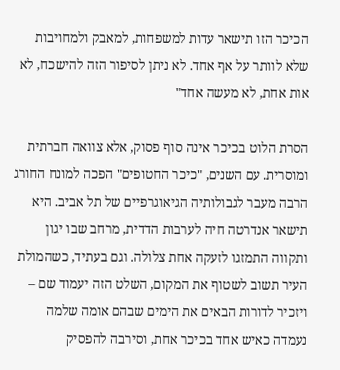הכיכר הזו תישאר עדות למשפחות, למאבק ולמחויבות שלא לוותר על אף אחד. לא ניתן לסיפור הזה להישכח, לא אות אחת, לא מעשה אחד"

הסרת הלוט בכיכר אינה סוף פסוק, אלא צוואה חברתית ומוסרית. עם השנים, "כיכר החטופים" הפכה למונח החורג הרבה מעבר לגבולותיה הגיאוגרפיים של תל אביב. היא תישאר אנדרטה חיה לערבות הדדית, מרחב שבו יגון ותקווה התמזגו לזעקה אחת צלולה. וגם בעתיד, כשהמולת העיר תשוב לשטוף את המקום, השלט הזה יעמוד שם – ויזכיר לדורות הבאים את הימים שבהם אומה שלמה נעמדה כאיש אחד בכיכר אחת, וסירבה להפסיק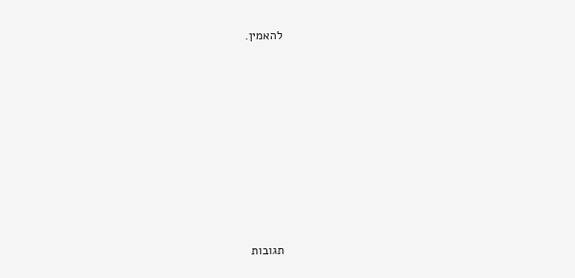להאמין.









תגובות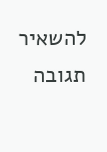להשאיר תגובה